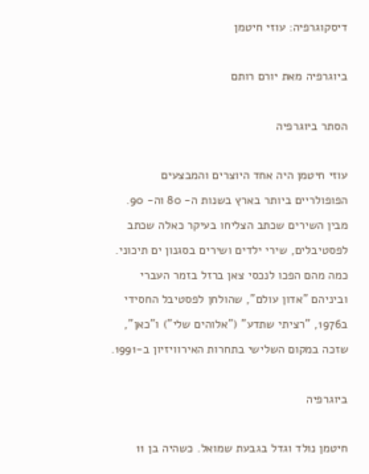דיסקוגרפיה: עוזי חיטמן

ביוגרפיה מאת יורם רותם

הסתר ביוגרפיה

עוזי חיטמן היה אחד היוצרים והמבצעים הפופולריים ביותר בארץ בשנות ה- 80 וה- 90. מבין השירים שכתב הצליחו בעיקר כאלה שכתב לפסטיבלים, שירי ילדים ושירים בסגנון ים תיכוני. כמה מהם הפכו לנכסי צאן ברזל בזמר העברי וביניהם "אדון עולם", שהולחן לפסטיבל החסידי ב1976, "רציתי שתדע" ("אלוהים שלי") ו"כאן", שזכה במקום השלישי בתחרות האירוויזיון ב-1991.

ביוגרפיה

חיטמן נולד וגדל בגבעת שמואל. כשהיה בן 11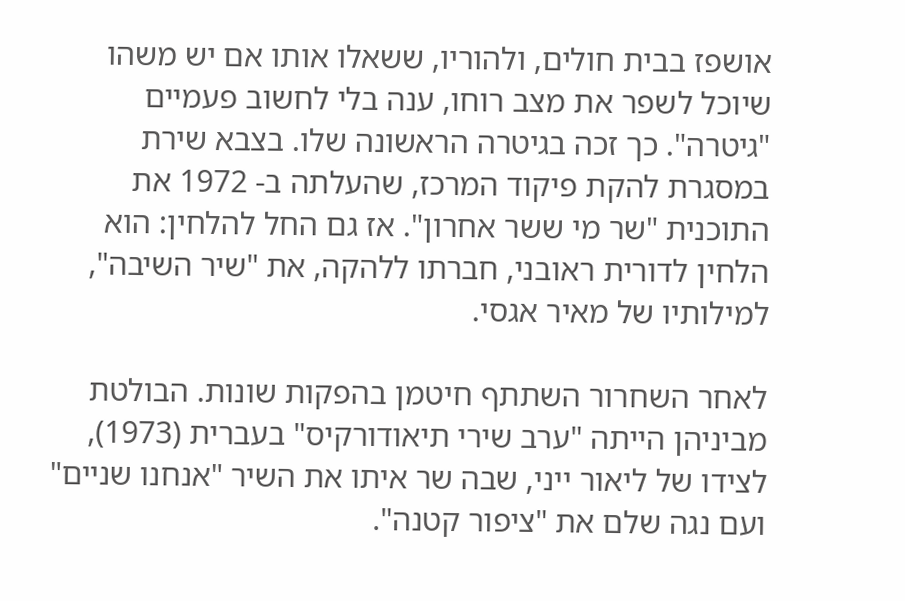אושפז בבית חולים, ולהוריו, ששאלו אותו אם יש משהו שיוכל לשפר את מצב רוחו, ענה בלי לחשוב פעמיים "גיטרה". כך זכה בגיטרה הראשונה שלו. בצבא שירת במסגרת להקת פיקוד המרכז, שהעלתה ב- 1972 את התוכנית "שר מי ששר אחרון". אז גם החל להלחין: הוא הלחין לדורית ראובני, חברתו ללהקה, את "שיר השיבה", למילותיו של מאיר אגסי.

לאחר השחרור השתתף חיטמן בהפקות שונות. הבולטת מביניהן הייתה "ערב שירי תיאודורקיס" בעברית (1973), לצידו של ליאור ייני, שבה שר איתו את השיר "אנחנו שניים" ועם נגה שלם את "ציפור קטנה".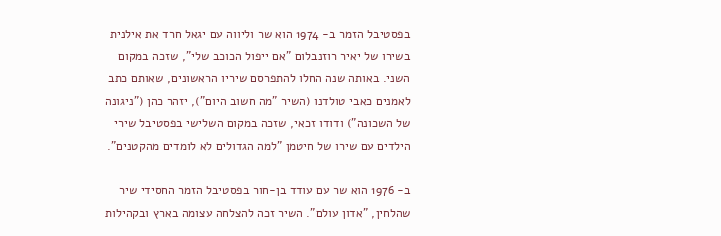בפסטיבל הזמר ב- 1974 הוא שר וליווה עם יגאל חרד את אילנית בשירו של יאיר רוזנבלום "אם ייפול הכוכב שלי", שזכה במקום השני. באותה שנה החלו להתפרסם שיריו הראשונים, שאותם כתב לאמנים כאבי טולדנו (השיר "מה חשוב היום"), יזהר כהן ("ניגונה של השכונה") ודודו זכאי, שזכה במקום השלישי בפסטיבל שירי הילדים עם שירו של חיטמן "למה הגדולים לא לומדים מהקטנים".

ב- 1976 הוא שר עם עודד בן-חור בפסטיבל הזמר החסידי שיר שהלחין, "אדון עולם". השיר זכה להצלחה עצומה בארץ ובקהילות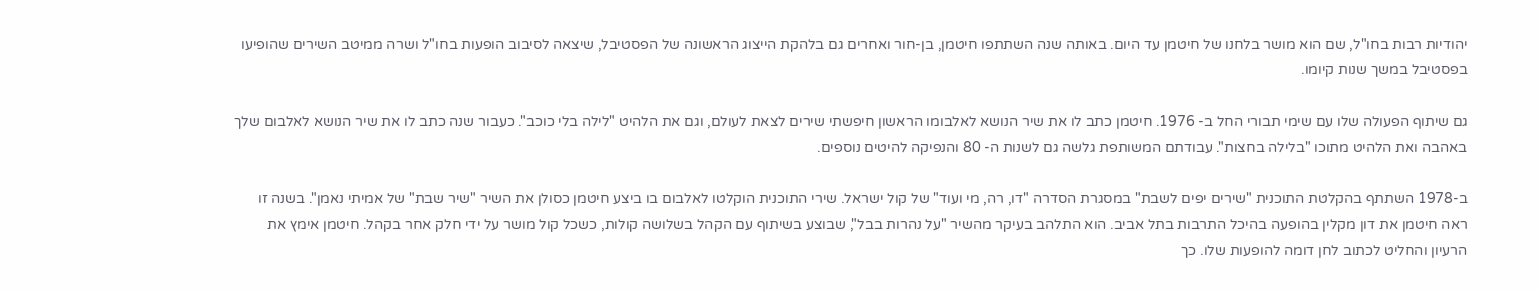יהודיות רבות בחו"ל, שם הוא מושר בלחנו של חיטמן עד היום. באותה שנה השתתפו חיטמן, בן-חור ואחרים גם בלהקת הייצוג הראשונה של הפסטיבל, שיצאה לסיבוב הופעות בחו"ל ושרה ממיטב השירים שהופיעו בפסטיבל במשך שנות קיומו.

גם שיתוף הפעולה שלו עם שימי תבורי החל ב- 1976. חיטמן כתב לו את שיר הנושא לאלבומו הראשון חיפשתי שירים לצאת לעולם, וגם את הלהיט "לילה בלי כוכב". כעבור שנה כתב לו את שיר הנושא לאלבום שלך באהבה ואת הלהיט מתוכו "בלילה בחצות". עבודתם המשותפת גלשה גם לשנות ה- 80 והנפיקה להיטים נוספים.

ב-1978 השתתף בהקלטת התוכנית "שירים יפים לשבת" במסגרת הסדרה "דו, רה, מי ועוד" של קול ישראל. שירי התוכנית הוקלטו לאלבום בו ביצע חיטמן כסולן את השיר "שיר שבת" של אמיתי נאמן". בשנה זו ראה חיטמן את דון מקלין בהופעה בהיכל התרבות בתל אביב. הוא התלהב בעיקר מהשיר "על נהרות בבל", שבוצע בשיתוף עם הקהל בשלושה קולות, כשכל קול מושר על ידי חלק אחר בקהל. חיטמן אימץ את הרעיון והחליט לכתוב לחן דומה להופעות שלו. כך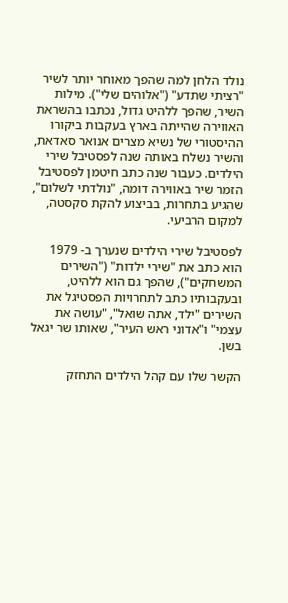נולד הלחן למה שהפך מאוחר יותר לשיר "רציתי שתדע" ("אלוהים שלי"). מילות השיר, שהפך ללהיט גדול, נכתבו בהשראת האווירה שהייתה בארץ בעקבות ביקורו ההיסטורי של נשיא מצרים אנואר סאדאת, והשיר נשלח באותה שנה לפסטיבל שירי הילדים. כעבור שנה כתב חיטמן לפסטיבל הזמר שיר באווירה דומה, "נולדתי לשלום", שהגיע בתחרות, בביצוע להקת סקסטה, למקום הרביעי.

לפסטיבל שירי הילדים שנערך ב- 1979 הוא כתב את "שירי ילדות" ("השירים המשחקים"), שהפך גם הוא ללהיט, ובעקבותיו כתב לתחרויות הפסטיגל את השירים "ילד, אתה שואל", "עושה את עצמי" ו"אדוני ראש העיר", שאותו שר יגאל בשן.

הקשר שלו עם קהל הילדים התחזק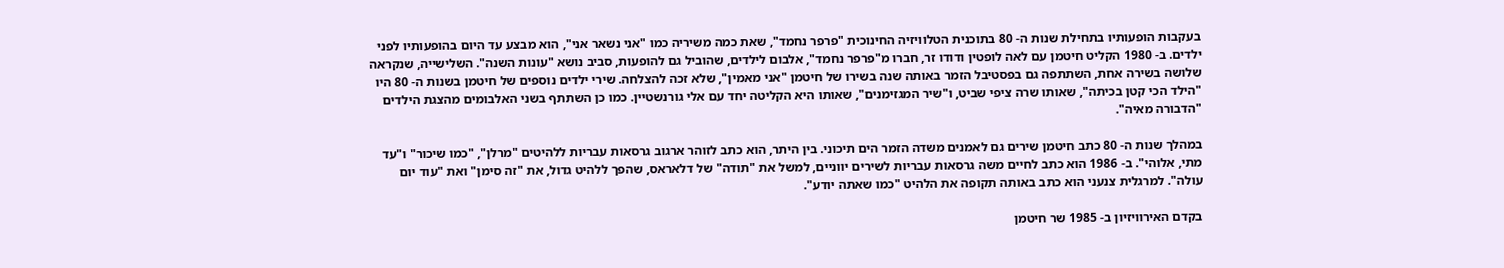בעקבות הופעותיו בתחילת שנות ה- 80 בתוכנית הטלוויזיה החינוכית "פרפר נחמד", שאת כמה משיריה כמו "אני נשאר אני", הוא מבצע עד היום בהופעותיו לפני ילדים. ב- 1980 הקליט חיטמן עם לאה לופטין ודודו זר, חברו מ"פרפר נחמד", אלבום לילדים, שהוביל גם להופעות, סביב נושא "עונות השנה". השלישייה, שנקראה שלושה בשירה אחת, השתתפה גם בפסטיבל הזמר באותה שנה בשירו של חיטמן "אני מאמין", שלא זכה להצלחה. שירי ילדים נוספים של חיטמן בשנות ה- 80 היו "הילד הכי קטן בכיתה", שאותו שרה ציפי שביט, ו"שיר המגזימנים", שאותו היא הקליטה יחד עם אלי גורנשטיין. כמו כן השתתף בשני האלבומים מהצגת הילדים "הדבורה מאיה".

במהלך שנות ה- 80 כתב חיטמן שירים גם לאמנים משדה הזמר הים תיכוני. בין היתר, הוא כתב לזוהר ארגוב גרסאות עבריות ללהיטים "מרלן", "כמו שיכור" ו"עד מתי, אלוהי". ב- 1986 הוא כתב לחיים משה גרסאות עבריות לשירים יווניים, למשל את "תודה" של דלאראס, שהפך ללהיט גדול, את "זה סימן" ואת "עוד יום עולה". למרגלית צנעני הוא כתב באותה תקופה את הלהיט "כמו שאתה יודע".

בקדם האירוויזיון ב- 1985 שר חיטמן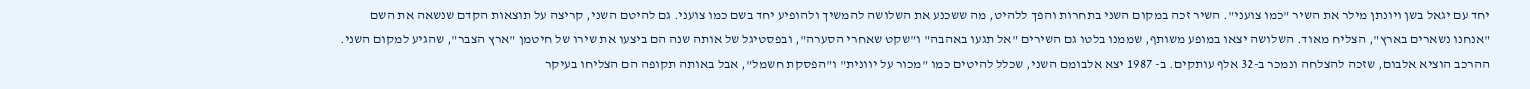יחד עם יגאל בשן ויונתן מילר את השיר "כמו צועני". השיר זכה במקום השני בתחרות והפך ללהיט, מה ששכנע את השלושה להמשיך ולהופיע יחד בשם כמו צועני. גם להיטם השני, קריצה על תוצאות הקדם שנשאה את השם "אנחנו נשארים בארץ", הצליח מאוד. השלושה יצאו במופע משותף, שממנו בלטו גם השירים "אל תגעו באהבה" ו"שקט שאחרי הסערה", ובפסטיגל של אותה שנה הם ביצעו את שירו של חיטמן "ארץ הצבר", שהגיע למקום השני. ההרכב הוציא אלבום, שזכה להצלחה ונמכר ב-32 אלף עותקים. ב- 1987 יצא אלבומם השני, שכלל להיטים כמו "מכור על יוונית" ו"הפסקת חשמל", אבל באותה תקופה הם הצליחו בעיקר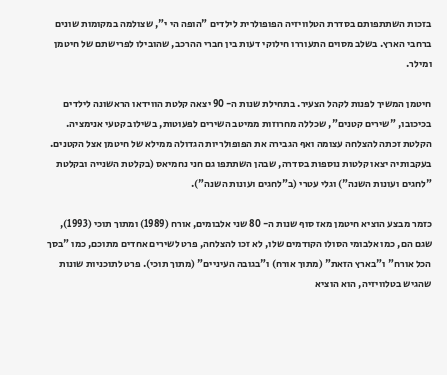בזכות השתתפותם בסדרת הטלוויזיה הפופולרית לילדים "הופה הי י", שצולמה במקומות שונים ברחבי הארץ. בשלב מסוים התעוררו חילוקי דעות בין חברי ההרכב, שהובילו לפרישתם של חיטמן ומילר.

חיטמן המשיך לפנות לקהל הצעיר. בתחילת שנות ה- 90 יצאה קלטת הווידאו הראשונה לילדים בכיכובו, "שירים קטנים", שכללה מחרוזות ממיטב השירים לפעוטות, בשילוב קטעי אנימציה. הקלטת זכתה להצלחה עצומה ואף הגבירה את הפופולריות הגדולה ממילא של חיטמן אצל הקטנים. בעקבותיה יצאו קלטות נוספות בסדרה, שבהן השתתפו גם חני נחמיאס (בקלטת השנייה ובקלטת "לחגים ועונות השנה") וגלי עטרי (ב"לחגים ועונות השנה").

כזמר מבצע הוציא חיטמן מאז סוף שנות ה- 80 שני אלבומים, אורח (1989) ומתוך תוכי (1993), שגם הם, כמו אלבומי הסולו הקודמים שלו, לא זכו להצלחה, פרט לשירים אחדים מתוכם, כמו "בסך הכל אורח" ו"בארץ הזאת" (מתוך אורח) ו"בגובה העיניים" (מתוך תוכי). פרט לתוכניות שונות שהגיש בטלוויזיה, הוא הוציא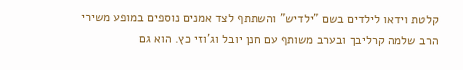קלטת וידאו לילדים בשם "ילדיש" והשתתף לצד אמנים נוספים במופע משירי הרב שלמה קרליבך ובערב משותף עם חנן יובל וג'וזי כץ. הוא גם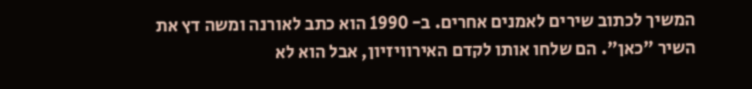המשיך לכתוב שירים לאמנים אחרים. ב- 1990 הוא כתב לאורנה ומשה דץ את השיר "כאן". הם שלחו אותו לקדם האירוויזיון, אבל הוא לא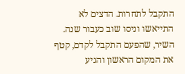התקבל לתחרות. הדצים לא התייאשו וניסו שוב כעבור שנה. השיר, שהפעם התקבל לקדם, קטף את המקום הראשון והגיע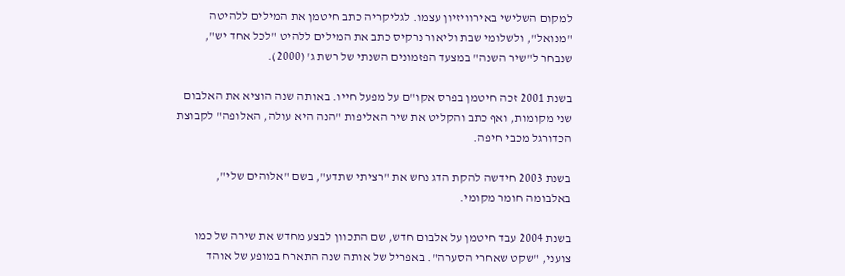למקום השלישי באירוויזיון עצמו. לגליקריה כתב חיטמן את המילים ללהיטה "מנואל", ולשלומי שבת וליאור נרקיס כתב את המילים ללהיט "לכל אחד יש", שנבחר ל"שיר השנה" במצעד הפזמונים השנתי של רשת ג' (2000).

בשנת 2001 זכה חיטמן בפרס אקו"ם על מפעל חייו. באותה שנה הוציא את האלבום שני מקומות, ואף כתב והקליט את שיר האליפות "הנה היא עולה, האלופה" לקבוצת הכדורגל מכבי חיפה.

בשנת 2003 חידשה להקת הדג נחש את "רציתי שתדע", בשם "אלוהים שלי", באלבומה חומר מקומי.

בשנת 2004 עבד חיטמן על אלבום חדש, שם התכוון לבצע מחדש את שירה של כמו צועני, "שקט שאחרי הסערה". באפריל של אותה שנה התארח במופע של אוהד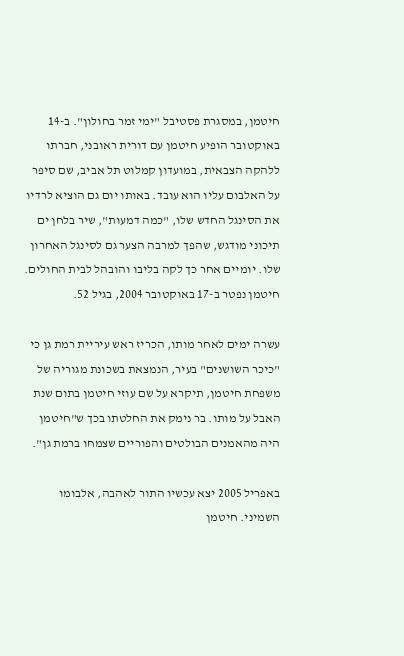חיטמן, במסגרת פסטיבל "ימי זמר בחולון". ב-14 באוקטובר הופיע חיטמן עם דורית ראובני, חברתו ללהקה הצבאית, במועדון קמלוט תל אביב, שם סיפר על האלבום עליו הוא עובד. באותו יום גם הוציא לרדיו את הסינגל החדש שלו, "כמה דמעות", שיר בלחן ים תיכוני מודגש, שהפך למרבה הצער גם לסינגל האחרון שלו. יומיים אחר כך לקה בליבו והובהל לבית החולים. חיטמן נפטר ב-17 באוקטובר 2004, בגיל 52.

עשרה ימים לאחר מותו, הכריז ראש עיריית רמת גן כי "כיכר השושנים" בעיר, הנמצאת בשכונת מגוריה של משפחת חיטמן, תיקרא על שם עוזי חיטמן בתום שנת האבל על מותו. בר נימק את החלטתו בכך ש"חיטמן היה מהאמנים הבולטים והפוריים שצמחו ברמת גן".

באפריל 2005 יצא עכשיו התור לאהבה, אלבומו השמיני. חיטמן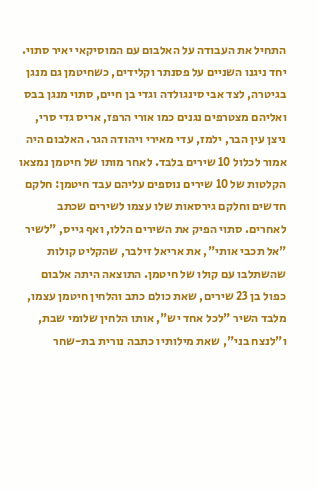התחיל את העבודה על האלבום עם המוסיקאי יאיר סתוי. יחד ניגנו השניים על פסנתר וקלידים, כשחיטמן גם מנגן בגיטרה, לצד אבי סינגולדה וגדי בן חיים, סתוי מנגן בבס ואליהם מצטרפים נגנים כמו אורי הרפז, אריס גדי סרי, ניצן עין הבר, ילמז, עדי מאירי ויהודה הגר. האלבום היה אמור לכלול 10 שירים בלבד. לאחר מותו של חיטמן נמצאו הקלטות של 10 שירים נוספים עליהם עבד חיטמן: חלקם חדשים וחלקם גירסאות שלו עצמו לשירים שכתב לאחרים. סתוי הפיק את השירים הללו, ואף גייס, "לשיר "אל תכבי אותי", את אריאל זילבר, שהקליט קולות שהשתלבו עם קולו של חיטמן. התוצאה היתה אלבום כפול בן 23 שירים, שאת כולם כתב והלחין חיטמן עצמו, מלבד השיר "לכל אחד יש", אותו הלחין שלומי שבת, ו"לנצח בני", שאת מילותיו כתבה נורית בת-שחר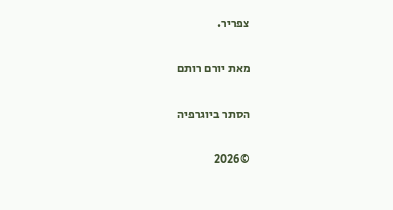צפריר.

מאת יורם רותם

הסתר ביוגרפיה

©2026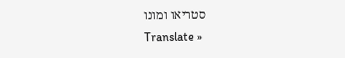סטריאו ומונו
Translate »